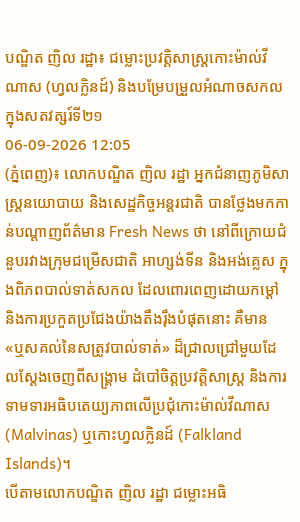បណ្ឌិត ញិល រដ្ឋា៖ ជម្លោះប្រវត្តិសាស្ត្រកោះម៉ាល់វីណាស (ហ្វលក្លិនដ៍) និងបម្រែបម្រួលអំណាចសកលក្នុងសតវត្សរ៍ទី២១
06-09-2026 12:05
(ភ្នំពេញ)៖ លោកបណ្ឌិត ញិល រដ្ឋា អ្នកជំនាញភូមិសាស្រ្តនយោបាយ និងសេដ្ឋកិច្ចអន្តរជាតិ បានថ្លែងមកកាន់បណ្ដាញព័ត៌មាន Fresh News ថា នៅពីក្រោយជំនួបរវាងក្រុមជម្រើសជាតិ អាហ្សង់ទីន និងអង់គ្លេស ក្នុងពិភពបាល់ទាត់សកល ដែលពោរពេញដោយកម្ដៅ និងការប្រកួតប្រជែងយ៉ាងតឹងរ៉ឹងបំផុតនោះ គឺមាន «ឬសគល់នៃសត្រូវបាល់ទាត់» ដ៏ជ្រាលជ្រៅមួយដែលស្តែងចេញពីសង្គ្រាម ដំបៅចិត្តប្រវត្តិសាស្ត្រ និងការទាមទារអធិបតេយ្យភាពលើប្រជុំកោះម៉ាល់វីណាស (Malvinas) ឬកោះហ្វលក្លិនដ៍ (Falkland Islands)។
បើតាមលោកបណ្ឌិត ញិល រដ្ឋា ជម្លោះអធិ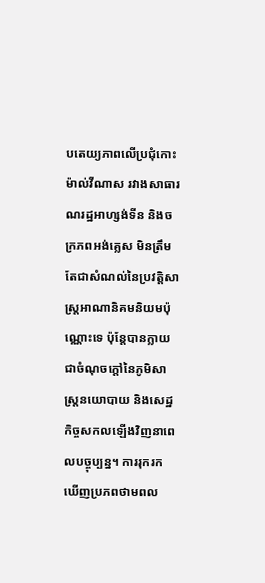បតេយ្យភាពលើប្រជុំកោះម៉ាល់វីណាស រវាងសាធារណរដ្ឋអាហ្សង់ទីន និងចក្រភពអង់គ្លេស មិនត្រឹមតែជាសំណល់នៃប្រវត្តិសាស្ត្រអាណានិគមនិយមប៉ុណ្ណោះទេ ប៉ុន្តែបានក្លាយជាចំណុចក្តៅនៃភូមិសាស្ត្រនយោបាយ និងសេដ្ឋកិច្ចសកលឡើងវិញនាពេលបច្ចុប្បន្ន។ ការរុករកឃើញប្រភពថាមពល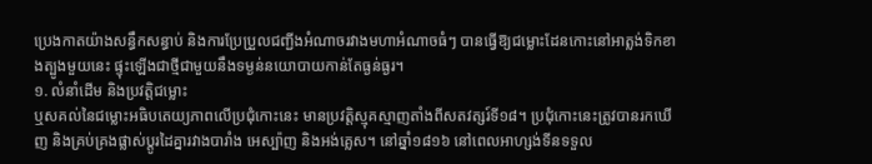ប្រេងកាតយ៉ាងសន្ធឹកសន្ធាប់ និងការប្រែប្រួលជញ្ជីងអំណាចរវាងមហាអំណាចធំៗ បានធ្វើឱ្យជម្លោះដែនកោះនៅអាត្លង់ទិកខាងត្បូងមួយនេះ ផ្ទុះឡើងជាថ្មីជាមួយនឹងទម្ងន់នយោបាយកាន់តែធ្ងន់ធ្ងរ។
១. លំនាំដើម និងប្រវត្តិជម្លោះ
ឬសគល់នៃជម្លោះអធិបតេយ្យភាពលើប្រជុំកោះនេះ មានប្រវត្តិស្មុគស្មាញតាំងពីសតវត្សរ៍ទី១៨។ ប្រជុំកោះនេះត្រូវបានរកឃើញ និងគ្រប់គ្រងផ្លាស់ប្តូរដៃគ្នារវាងបារាំង អេស្ប៉ាញ និងអង់គ្លេស។ នៅឆ្នាំ១៨១៦ នៅពេលអាហ្សង់ទីនទទួល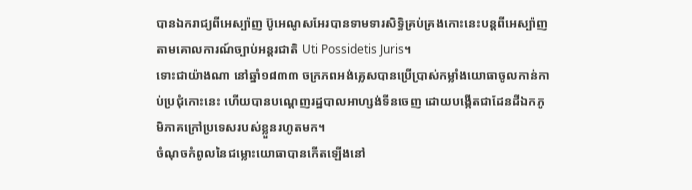បានឯករាជ្យពីអេស្ប៉ាញ ប៊ូអេណូសអែរបានទាមទារសិទ្ធិគ្រប់គ្រងកោះនេះបន្តពីអេស្ប៉ាញ តាមគោលការណ៍ច្បាប់អន្តរជាតិ Uti Possidetis Juris។
ទោះជាយ៉ាងណា នៅឆ្នាំ១៨៣៣ ចក្រភពអង់គ្លេសបានប្រើប្រាស់កម្លាំងយោធាចូលកាន់កាប់ប្រជុំកោះនេះ ហើយបានបណ្តេញរដ្ឋបាលអាហ្សង់ទីនចេញ ដោយបង្កើតជាដែនដីឯកភូមិភាគក្រៅប្រទេសរបស់ខ្លួនរហូតមក។
ចំណុចកំពូលនៃជម្លោះយោធាបានកើតឡើងនៅ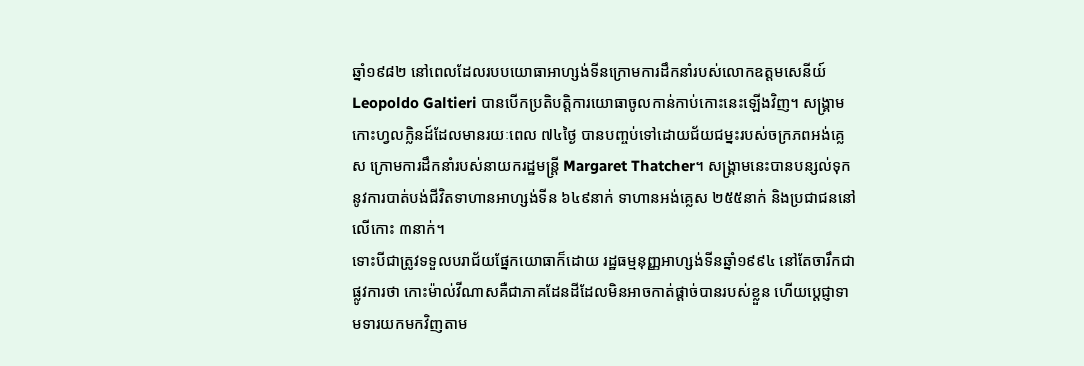ឆ្នាំ១៩៨២ នៅពេលដែលរបបយោធាអាហ្សង់ទីនក្រោមការដឹកនាំរបស់លោកឧត្តមសេនីយ៍ Leopoldo Galtieri បានបើកប្រតិបត្តិការយោធាចូលកាន់កាប់កោះនេះឡើងវិញ។ សង្គ្រាមកោះហ្វលក្លិនដ៍ដែលមានរយៈពេល ៧៤ថ្ងៃ បានបញ្ចប់ទៅដោយជ័យជម្នះរបស់ចក្រភពអង់គ្លេស ក្រោមការដឹកនាំរបស់នាយករដ្ឋមន្ត្រី Margaret Thatcher។ សង្គ្រាមនេះបានបន្សល់ទុកនូវការបាត់បង់ជីវិតទាហានអាហ្សង់ទីន ៦៤៩នាក់ ទាហានអង់គ្លេស ២៥៥នាក់ និងប្រជាជននៅលើកោះ ៣នាក់។
ទោះបីជាត្រូវទទួលបរាជ័យផ្នែកយោធាក៏ដោយ រដ្ឋធម្មនុញ្ញអាហ្សង់ទីនឆ្នាំ១៩៩៤ នៅតែចារឹកជាផ្លូវការថា កោះម៉ាល់វីណាសគឺជាភាគដែនដីដែលមិនអាចកាត់ផ្តាច់បានរបស់ខ្លួន ហើយប្តេជ្ញាទាមទារយកមកវិញតាម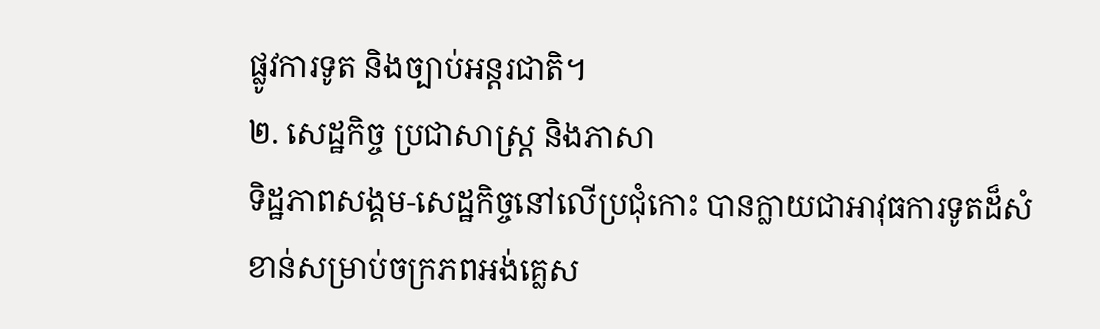ផ្លូវការទូត និងច្បាប់អន្តរជាតិ។
២. សេដ្ឋកិច្ច ប្រជាសាស្ត្រ និងភាសា
ទិដ្ឋភាពសង្គម-សេដ្ឋកិច្ចនៅលើប្រជុំកោះ បានក្លាយជាអាវុធការទូតដ៏សំខាន់សម្រាប់ចក្រភពអង់គ្លេស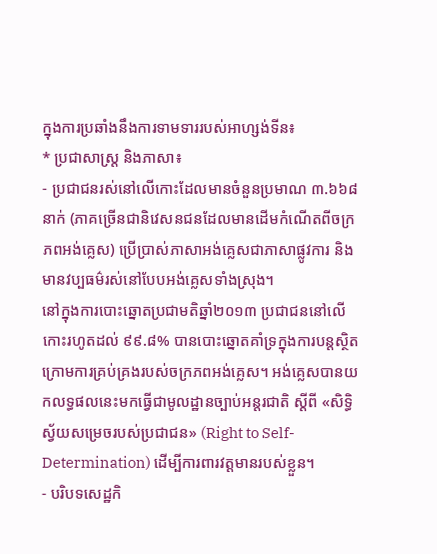ក្នុងការប្រឆាំងនឹងការទាមទាររបស់អាហ្សង់ទីន៖
* ប្រជាសាស្ត្រ និងភាសា៖
- ប្រជាជនរស់នៅលើកោះដែលមានចំនួនប្រមាណ ៣.៦៦៨នាក់ (ភាគច្រើនជានិវេសនជនដែលមានដើមកំណើតពីចក្រភពអង់គ្លេស) ប្រើប្រាស់ភាសាអង់គ្លេសជាភាសាផ្លូវការ និងមានវប្បធម៌រស់នៅបែបអង់គ្លេសទាំងស្រុង។
នៅក្នុងការបោះឆ្នោតប្រជាមតិឆ្នាំ២០១៣ ប្រជាជននៅលើកោះរហូតដល់ ៩៩.៨% បានបោះឆ្នោតគាំទ្រក្នុងការបន្តស្ថិតក្រោមការគ្រប់គ្រងរបស់ចក្រភពអង់គ្លេស។ អង់គ្លេសបានយកលទ្ធផលនេះមកធ្វើជាមូលដ្ឋានច្បាប់អន្តរជាតិ ស្តីពី «សិទ្ធិស្វ័យសម្រេចរបស់ប្រជាជន» (Right to Self-Determination) ដើម្បីការពារវត្តមានរបស់ខ្លួន។
- បរិបទសេដ្ឋកិ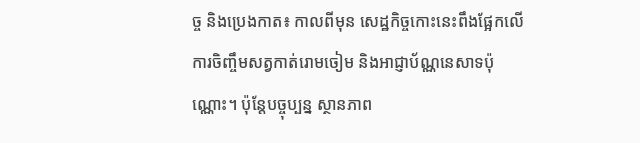ច្ច និងប្រេងកាត៖ កាលពីមុន សេដ្ឋកិច្ចកោះនេះពឹងផ្អែកលើការចិញ្ចឹមសត្វកាត់រោមចៀម និងអាជ្ញាប័ណ្ណនេសាទប៉ុណ្ណោះ។ ប៉ុន្តែបច្ចុប្បន្ន ស្ថានភាព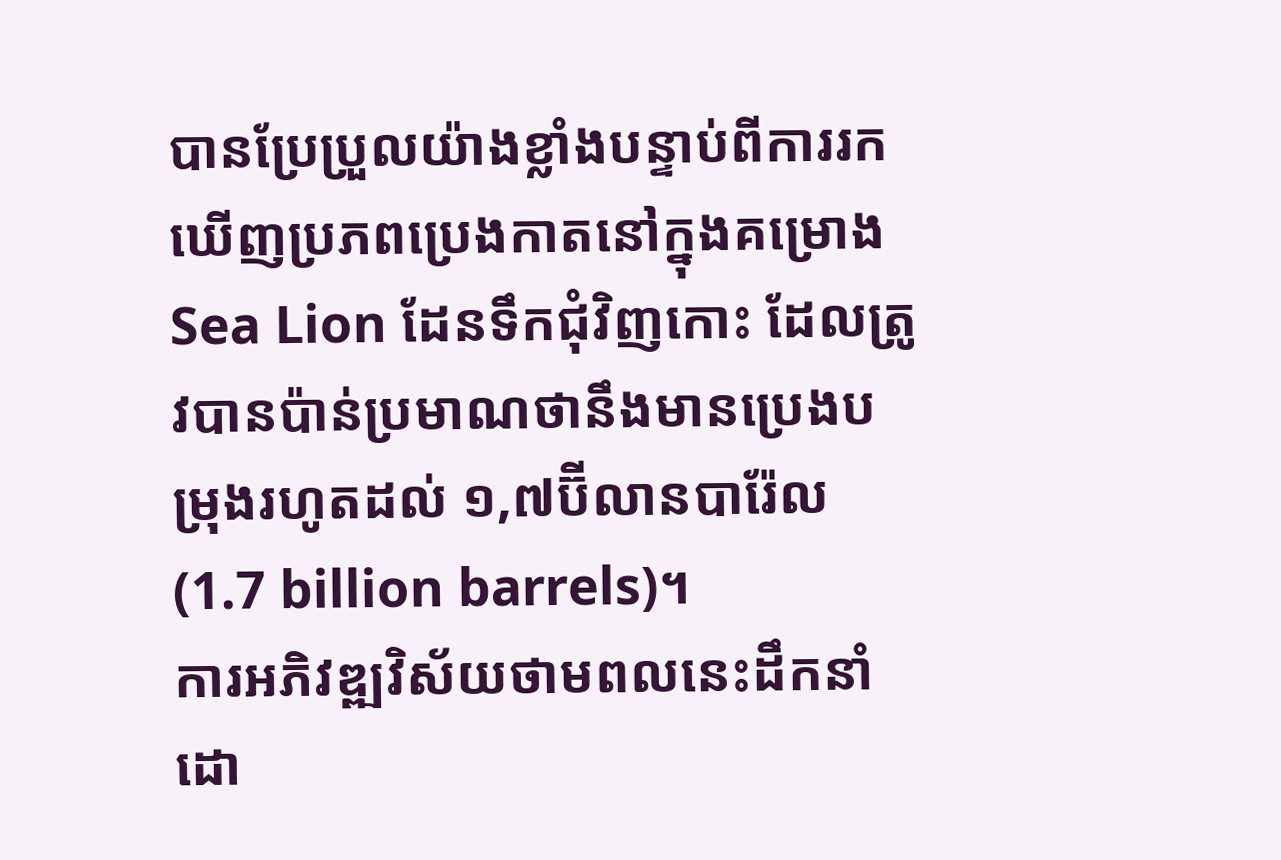បានប្រែប្រួលយ៉ាងខ្លាំងបន្ទាប់ពីការរកឃើញប្រភពប្រេងកាតនៅក្នុងគម្រោង Sea Lion ដែនទឹកជុំវិញកោះ ដែលត្រូវបានប៉ាន់ប្រមាណថានឹងមានប្រេងបម្រុងរហូតដល់ ១,៧ប៊ីលានបារ៉ែល (1.7 billion barrels)។
ការអភិវឌ្ឍវិស័យថាមពលនេះដឹកនាំដោ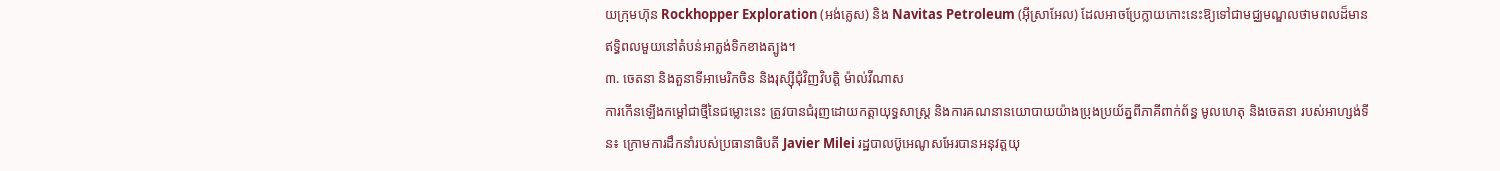យក្រុមហ៊ុន Rockhopper Exploration (អង់គ្លេស) និង Navitas Petroleum (អ៊ីស្រាអែល) ដែលអាចប្រែក្លាយកោះនេះឱ្យទៅជាមជ្ឈមណ្ឌលថាមពលដ៏មានឥទ្ធិពលមួយនៅតំបន់អាត្លង់ទិកខាងត្បូង។
៣. ចេតនា និងតួនាទីអាមេរិកចិន និងរុស្ស៊ីជុំវិញវិបត្តិ ម៉ាល់វីណាស
ការកើនឡើងកម្ដៅជាថ្មីនៃជម្លោះនេះ ត្រូវបានជំរុញដោយកត្តាយុទ្ធសាស្ត្រ និងការគណនានយោបាយយ៉ាងប្រុងប្រយ័ត្នពីភាគីពាក់ព័ន្ធ មូលហេតុ និងចេតនា របស់អាហ្សង់ទីន៖ ក្រោមការដឹកនាំរបស់ប្រធានាធិបតី Javier Milei រដ្ឋបាលប៊ូអេណូសអែរបានអនុវត្តយុ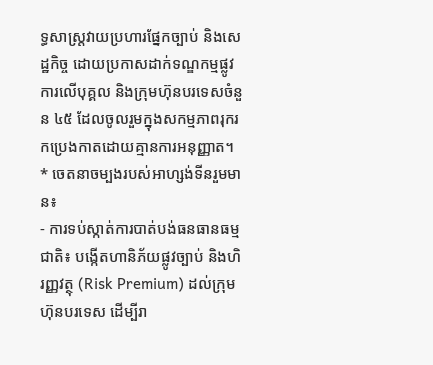ទ្ធសាស្ត្រវាយប្រហារផ្នែកច្បាប់ និងសេដ្ឋកិច្ច ដោយប្រកាសដាក់ទណ្ឌកម្មផ្លូវការលើបុគ្គល និងក្រុមហ៊ុនបរទេសចំនួន ៤៥ ដែលចូលរួមក្នុងសកម្មភាពរុករកប្រេងកាតដោយគ្មានការអនុញ្ញាត។
* ចេតនាចម្បងរបស់អាហ្សង់ទីនរួមមាន៖
- ការទប់ស្កាត់ការបាត់បង់ធនធានធម្មជាតិ៖ បង្កើតហានិភ័យផ្លូវច្បាប់ និងហិរញ្ញវត្ថុ (Risk Premium) ដល់ក្រុមហ៊ុនបរទេស ដើម្បីរា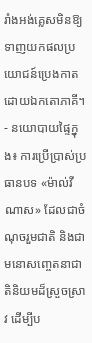រាំងអង់គ្លេសមិនឱ្យទាញយកផលប្រយោជន៍ប្រេងកាតដោយឯកតោភាគី។
- នយោបាយផ្ទៃក្នុង៖ ការប្រើប្រាស់ប្រធានបទ «ម៉ាល់វីណាស» ដែលជាចំណុចរួមជាតិ និងជាមនោសញ្ចេតនាជាតិនិយមដ៏ស្រួចស្រាវ ដើម្បីប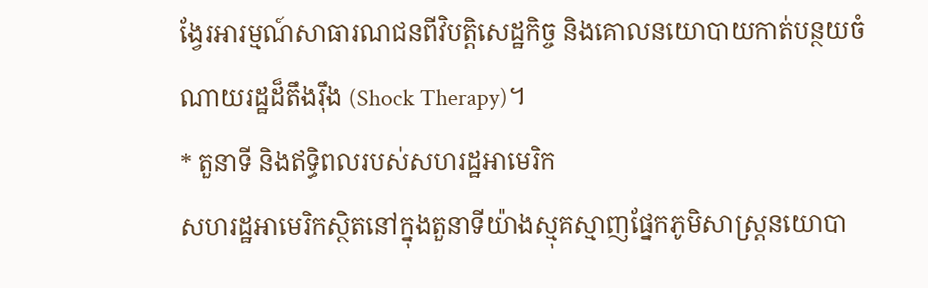ង្វែរអារម្មណ៍សាធារណជនពីវិបត្តិសេដ្ឋកិច្ច និងគោលនយោបាយកាត់បន្ថយចំណាយរដ្ឋដ៏តឹងរ៉ឹង (Shock Therapy)។
* តួនាទី និងឥទ្ធិពលរបស់សហរដ្ឋអាមេរិក
សហរដ្ឋអាមេរិកស្ថិតនៅក្នុងតួនាទីយ៉ាងស្មុគស្មាញផ្នែកភូមិសាស្ត្រនយោបា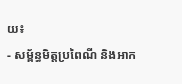យ៖
- សម្ព័ន្ធមិត្តប្រពៃណី និងអាក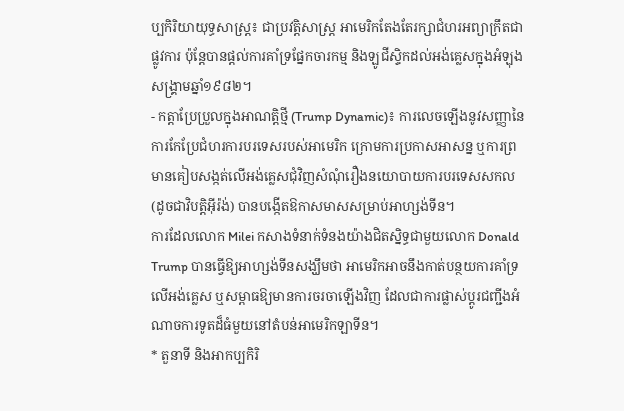ប្បកិរិយាយុទ្ធសាស្ត្រ៖ ជាប្រវត្តិសាស្ត្រ អាមេរិកតែងតែរក្សាជំហរអព្យាក្រឹតជាផ្លូវការ ប៉ុន្តែបានផ្តល់ការគាំទ្រផ្នែកចារកម្ម និងឡូជីស្ទិកដល់អង់គ្លេសក្នុងអំឡុងសង្គ្រាមឆ្នាំ១៩៨២។
- កត្តាប្រែប្រួលក្នុងអាណត្តិថ្មី (Trump Dynamic)៖ ការលេចឡើងនូវសញ្ញានៃការកែប្រែជំហរការបរទេសរបស់អាមេរិក ក្រោមការប្រកាសអាសន្ន ឬការព្រមានគៀបសង្កត់លើអង់គ្លេសជុំវិញសំណុំរឿងនយោបាយការបរទេសសកល (ដូចជាវិបត្តិអ៊ីរ៉ង់) បានបង្កើតឱកាសមាសសម្រាប់អាហ្សង់ទីន។
ការដែលលោក Milei កសាងទំនាក់ទំនងយ៉ាងជិតស្និទ្ធជាមួយលោក Donald Trump បានធ្វើឱ្យអាហ្សង់ទីនសង្ឃឹមថា អាមេរិកអាចនឹងកាត់បន្ថយការគាំទ្រលើអង់គ្លេស ឬសម្ពាធឱ្យមានការចរចាឡើងវិញ ដែលជាការផ្លាស់ប្តូរជញ្ជីងអំណាចការទូតដ៏ធំមួយនៅតំបន់អាមេរិកឡាទីន។
* តួនាទី និងអាកប្បកិរិ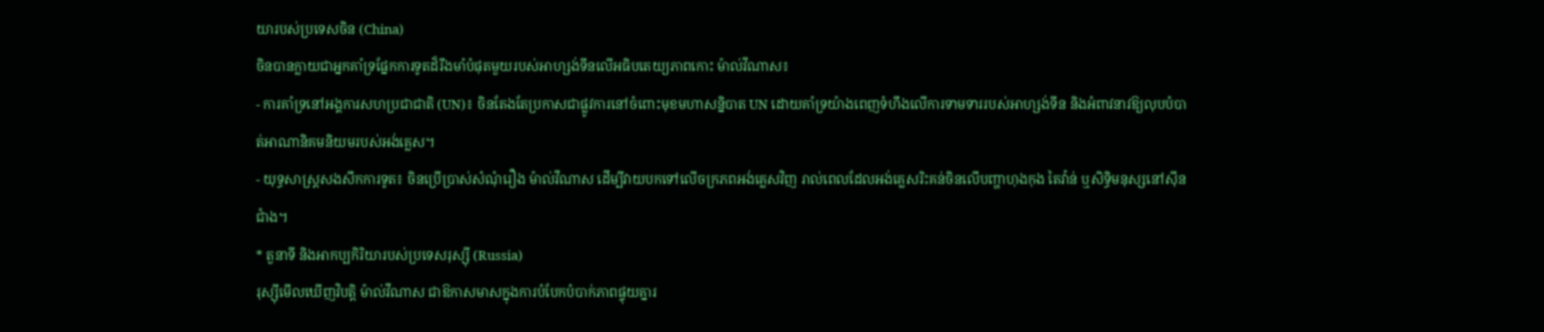យារបស់ប្រទេសចិន (China)
ចិនបានក្លាយជាអ្នកគាំទ្រផ្នែកការទូតដ៏រឹងមាំបំផុតមួយរបស់អាហ្សង់ទីនលើអធិបតេយ្យភាពកោះ ម៉ាល់វីណាស៖
- ការគាំទ្រនៅអង្គការសហប្រជាជាតិ (UN)៖ ចិនតែងតែប្រកាសជាផ្លូវការនៅចំពោះមុខមហាសន្និបាត UN ដោយគាំទ្រយ៉ាងពេញទំហឹងលើការទាមទាររបស់អាហ្សង់ទីន និងអំពាវនាវឱ្យលុបបំបាត់អាណានិគមនិយមរបស់អង់គ្លេស។
- យុទ្ធសាស្ត្រសងសឹកការទូត៖ ចិនប្រើប្រាស់សំណុំរឿង ម៉ាល់វីណាស ដើម្បីវាយបកទៅលើចក្រភពអង់គ្លេសវិញ រាល់ពេលដែលអង់គ្លេសរិះគន់ចិនលើបញ្ហាហុងកុង តៃវ៉ាន់ ឬសិទ្ធិមនុស្សនៅស៊ីនជាំង។
* តួនាទី និងអាកប្បកិរិយារបស់ប្រទេសរុស្ស៊ី (Russia)
រុស្ស៊ីមើលឃើញវិបត្តិ ម៉ាល់វីណាស ជាឱកាសមាសក្នុងការបំបែកបំបាក់ភាពផ្ទុយគ្នារ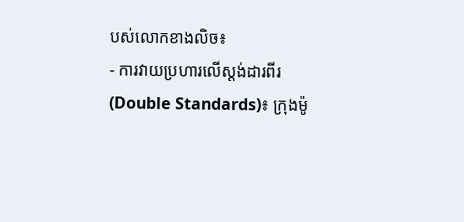បស់លោកខាងលិច៖
- ការវាយប្រហារលើស្តង់ដារពីរ (Double Standards)៖ ក្រុងម៉ូ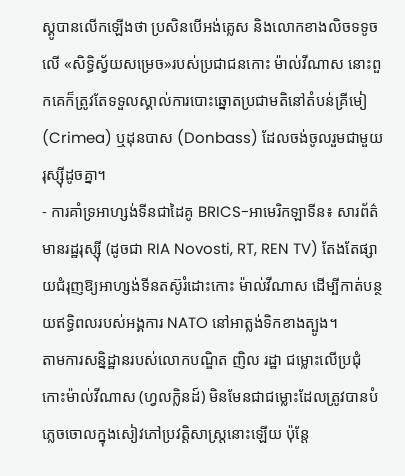ស្គូបានលើកឡើងថា ប្រសិនបើអង់គ្លេស និងលោកខាងលិចទទូចលើ «សិទ្ធិស្វ័យសម្រេច»របស់ប្រជាជនកោះ ម៉ាល់វីណាស នោះពួកគេក៏ត្រូវតែទទួលស្គាល់ការបោះឆ្នោតប្រជាមតិនៅតំបន់គ្រីមៀ (Crimea) ឬដុនបាស (Donbass) ដែលចង់ចូលរួមជាមួយរុស្ស៊ីដូចគ្នា។
- ការគាំទ្រអាហ្សង់ទីនជាដៃគូ BRICS-អាមេរិកឡាទីន៖ សារព័ត៌មានរដ្ឋរុស្ស៊ី (ដូចជា RIA Novosti, RT, REN TV) តែងតែផ្សាយជំរុញឱ្យអាហ្សង់ទីនតស៊ូរំដោះកោះ ម៉ាល់វីណាស ដើម្បីកាត់បន្ថយឥទ្ធិពលរបស់អង្គការ NATO នៅអាត្លង់ទិកខាងត្បូង។
តាមការសន្និដ្ឋានរបស់លោកបណ្ឌិត ញិល រដ្ឋា ជម្លោះលើប្រជុំកោះម៉ាល់វីណាស (ហ្វលក្លិនដ៍) មិនមែនជាជម្លោះដែលត្រូវបានបំភ្លេចចោលក្នុងសៀវភៅប្រវត្តិសាស្ត្រនោះឡើយ ប៉ុន្តែ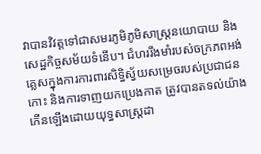វាបានវិវត្តទៅជាសមរភូមិភូមិសាស្ត្រនយោបាយ និងសេដ្ឋកិច្ចសម័យទំនើប។ ជំហររឹងមាំរបស់ចក្រភពអង់គ្លេសក្នុងការការពារសិទ្ធិស្វ័យសម្រេចរបស់ប្រជាជនកោះ និងការទាញយកប្រេងកាត ត្រូវបានតទល់យ៉ាងកើនឡើងដោយយុទ្ធសាស្ត្រដា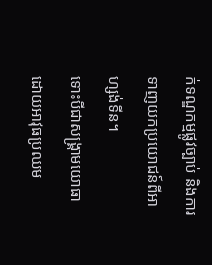ក់ទណ្ឌកម្មផ្លូវច្បាប់ និងការទាញយកប្រយោជន៍ពីអាហ្សង់ទីន។
ទោះបីជាសង្គ្រាមយោធាដោយអាវុធប្រឈម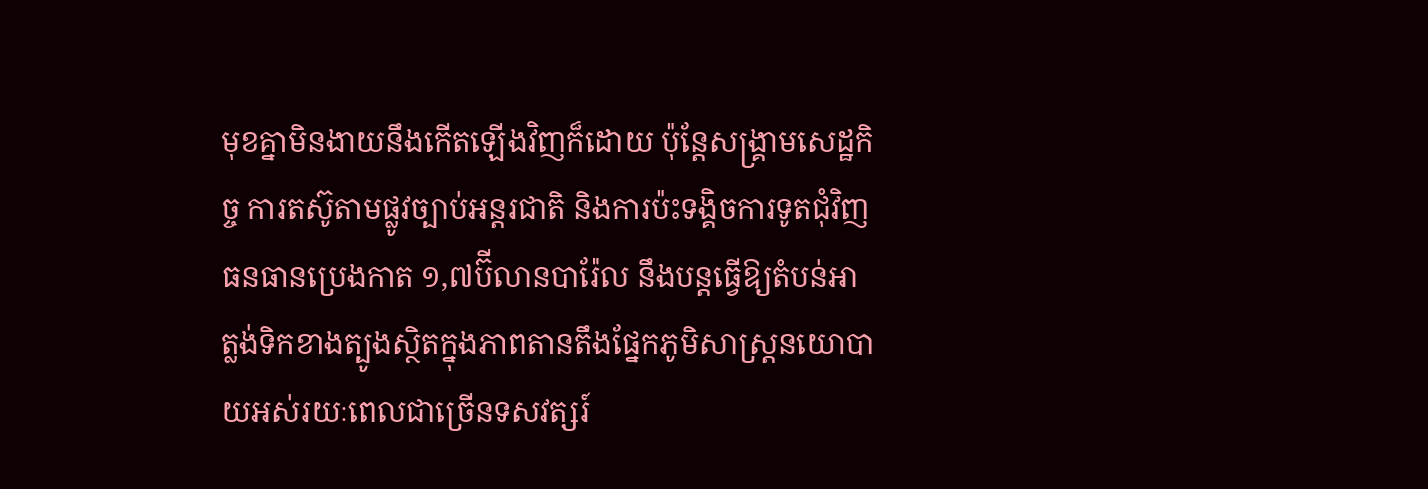មុខគ្នាមិនងាយនឹងកើតឡើងវិញក៏ដោយ ប៉ុន្តែសង្គ្រាមសេដ្ឋកិច្ច ការតស៊ូតាមផ្លូវច្បាប់អន្តរជាតិ និងការប៉ះទង្គិចការទូតជុំវិញធនធានប្រេងកាត ១,៧ប៊ីលានបារ៉ែល នឹងបន្តធ្វើឱ្យតំបន់អាត្លង់ទិកខាងត្បូងស្ថិតក្នុងភាពតានតឹងផ្នែកភូមិសាស្ត្រនយោបាយអស់រយៈពេលជាច្រើនទសវត្សរ៍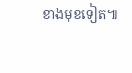ខាងមុខទៀត៕